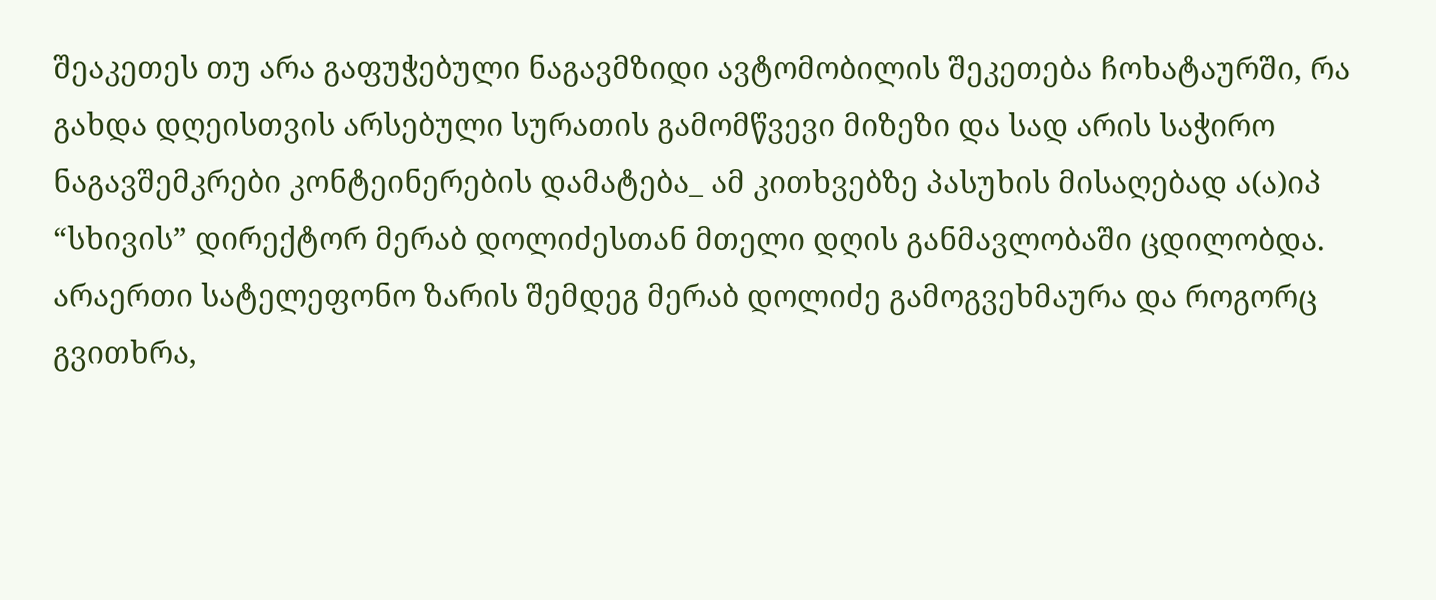შეაკეთეს თუ არა გაფუჭებული ნაგავმზიდი ავტომობილის შეკეთება ჩოხატაურში, რა გახდა დღეისთვის არსებული სურათის გამომწვევი მიზეზი და სად არის საჭირო ნაგავშემკრები კონტეინერების დამატება_ ამ კითხვებზე პასუხის მისაღებად ა(ა)იპ “სხივის” დირექტორ მერაბ დოლიძესთან მთელი დღის განმავლობაში ცდილობდა.
არაერთი სატელეფონო ზარის შემდეგ მერაბ დოლიძე გამოგვეხმაურა და როგორც გვითხრა,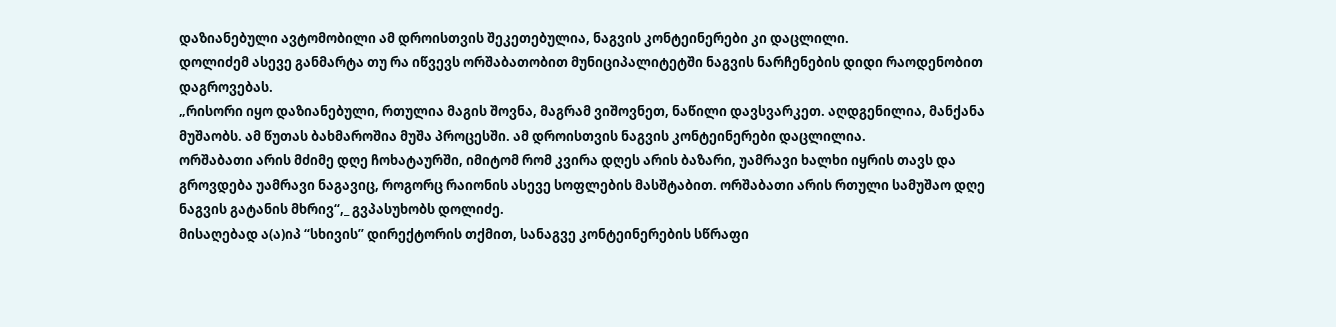დაზიანებული ავტომობილი ამ დროისთვის შეკეთებულია, ნაგვის კონტეინერები კი დაცლილი.
დოლიძემ ასევე განმარტა თუ რა იწვევს ორშაბათობით მუნიციპალიტეტში ნაგვის ნარჩენების დიდი რაოდენობით დაგროვებას.
„რისორი იყო დაზიანებული, რთულია მაგის შოვნა, მაგრამ ვიშოვნეთ, ნაწილი დავსვარკეთ. აღდგენილია, მანქანა მუშაობს. ამ წუთას ბახმაროშია მუშა პროცესში. ამ დროისთვის ნაგვის კონტეინერები დაცლილია.
ორშაბათი არის მძიმე დღე ჩოხატაურში, იმიტომ რომ კვირა დღეს არის ბაზარი, უამრავი ხალხი იყრის თავს და გროვდება უამრავი ნაგავიც, როგორც რაიონის ასევე სოფლების მასშტაბით. ორშაბათი არის რთული სამუშაო დღე ნაგვის გატანის მხრივ“,_ გვპასუხობს დოლიძე.
მისაღებად ა(ა)იპ “სხივის” დირექტორის თქმით, სანაგვე კონტეინერების სწრაფი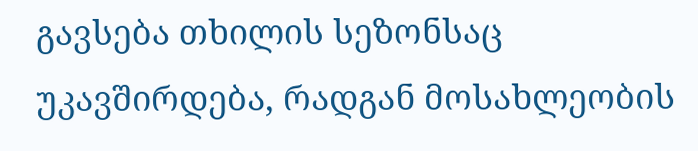გავსება თხილის სეზონსაც უკავშირდება, რადგან მოსახლეობის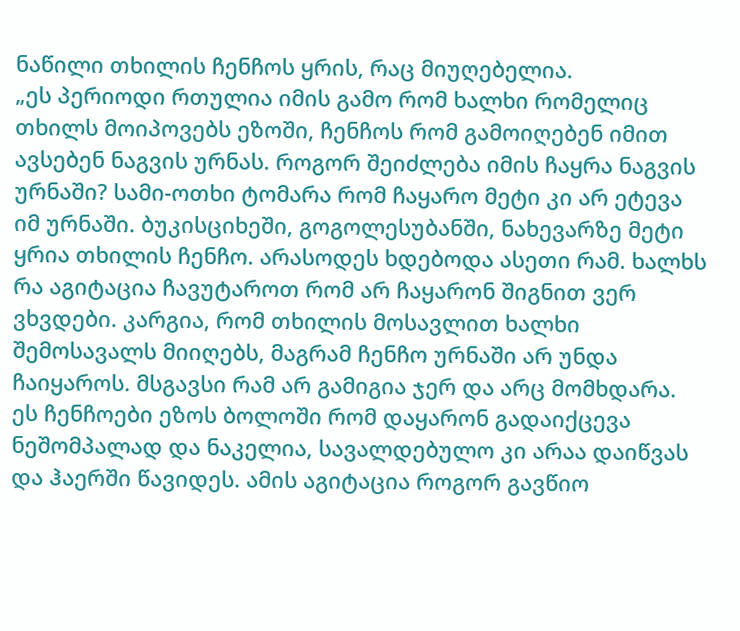ნაწილი თხილის ჩენჩოს ყრის, რაც მიუღებელია.
„ეს პერიოდი რთულია იმის გამო რომ ხალხი რომელიც თხილს მოიპოვებს ეზოში, ჩენჩოს რომ გამოიღებენ იმით ავსებენ ნაგვის ურნას. როგორ შეიძლება იმის ჩაყრა ნაგვის ურნაში? სამი-ოთხი ტომარა რომ ჩაყარო მეტი კი არ ეტევა იმ ურნაში. ბუკისციხეში, გოგოლესუბანში, ნახევარზე მეტი ყრია თხილის ჩენჩო. არასოდეს ხდებოდა ასეთი რამ. ხალხს რა აგიტაცია ჩავუტაროთ რომ არ ჩაყარონ შიგნით ვერ ვხვდები. კარგია, რომ თხილის მოსავლით ხალხი შემოსავალს მიიღებს, მაგრამ ჩენჩო ურნაში არ უნდა ჩაიყაროს. მსგავსი რამ არ გამიგია ჯერ და არც მომხდარა.
ეს ჩენჩოები ეზოს ბოლოში რომ დაყარონ გადაიქცევა ნეშომპალად და ნაკელია, სავალდებულო კი არაა დაიწვას და ჰაერში წავიდეს. ამის აგიტაცია როგორ გავწიო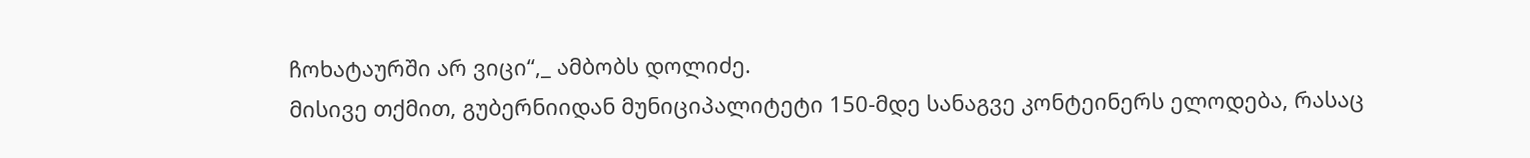ჩოხატაურში არ ვიცი“,_ ამბობს დოლიძე.
მისივე თქმით, გუბერნიიდან მუნიციპალიტეტი 150-მდე სანაგვე კონტეინერს ელოდება, რასაც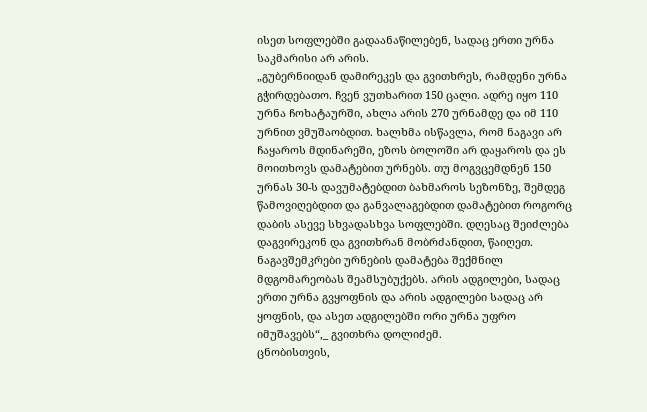ისეთ სოფლებში გადაანაწილებენ, სადაც ერთი ურნა საკმარისი არ არის.
„გუბერნიიდან დამირეკეს და გვითხრეს, რამდენი ურნა გჭირდებათო. ჩვენ ვუთხარით 150 ცალი. ადრე იყო 110 ურნა ჩოხატაურში, ახლა არის 270 ურნამდე და იმ 110 ურნით ვმუშაობდით. ხალხმა ისწავლა, რომ ნაგავი არ ჩაყაროს მდინარეში, ეზოს ბოლოში არ დაყაროს და ეს მოითხოვს დამატებით ურნებს. თუ მოგვცემდნენ 150 ურნას 30-ს დავუმატებდით ბახმაროს სეზონზე, შემდეგ წამოვიღებდით და განვალაგებდით დამატებით როგორც დაბის ასევე სხვადასხვა სოფლებში. დღესაც შეიძლება დაგვირეკონ და გვითხრან მობრძანდით, წაიღეთ. ნაგავშემკრები ურნების დამატება შექმნილ მდგომარეობას შეამსუბუქებს. არის ადგილები, სადაც ერთი ურნა გვყოფნის და არის ადგილები სადაც არ ყოფნის, და ასეთ ადგილებში ორი ურნა უფრო იმუშავებს“,_ გვითხრა დოლიძემ.
ცნობისთვის,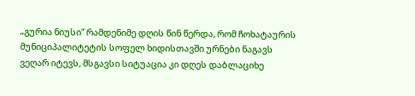„გურია ნიუსი“ რამდენიმე დღის წინ წერდა, რომ ჩოხატაურის მუნიციპალიტეტის სოფელ ხიდისთავში ურნები ნაგავს ვეღარ იტევს, მსგავსი სიტუაცია კი დღეს დაბლაციხე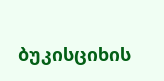ბუკისციხის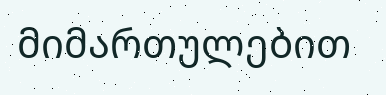მიმართულებით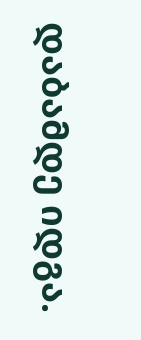დაბამდე იდგა.